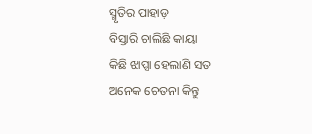ସ୍ମୃତିର ପାହାଡ଼
ବିସ୍ତାରି ଚାଲିଛି କାୟା
କିଛି ଝାପ୍ସା ହେଲାଣି ସତ
ଅନେକ ଚେତନା କିନ୍ତୁ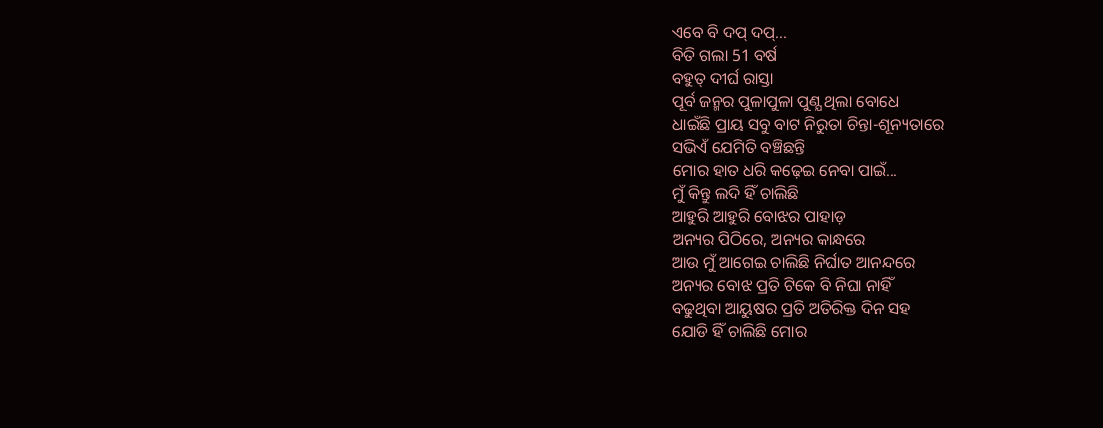ଏବେ ବି ଦପ୍ ଦପ୍...
ବିତି ଗଲା 51 ବର୍ଷ
ବହୁତ୍ ଦୀର୍ଘ ରାସ୍ତା
ପୂର୍ବ ଜନ୍ମର ପୁଳାପୁଳା ପୁଣ୍ଯ ଥିଲା ବୋଧେ
ଧାଇଁଛି ପ୍ରାୟ ସବୁ ବାଟ ନିରୁତା ଚିନ୍ତା-ଶୂନ୍ୟତାରେ
ସଭିଏଁ ଯେମିତି ବଞ୍ଚିଛନ୍ତି
ମୋର ହାତ ଧରି କଢ଼େଇ ନେବା ପାଇଁ...
ମୁଁ କିନ୍ତୁ ଲଦି ହିଁ ଚାଲିଛି
ଆହୁରି ଆହୁରି ବୋଝର ପାହାଡ଼
ଅନ୍ୟର ପିଠିରେ, ଅନ୍ୟର କାନ୍ଧରେ
ଆଉ ମୁଁ ଆଗେଇ ଚାଲିଛି ନିର୍ଘାତ ଆନନ୍ଦରେ
ଅନ୍ୟର ବୋଝ ପ୍ରତି ଟିକେ ବି ନିଘା ନାହିଁ
ବଢୁଥିବା ଆୟୁଷର ପ୍ରତି ଅତିରିକ୍ତ ଦିନ ସହ
ଯୋଡି ହିଁ ଚାଲିଛି ମୋର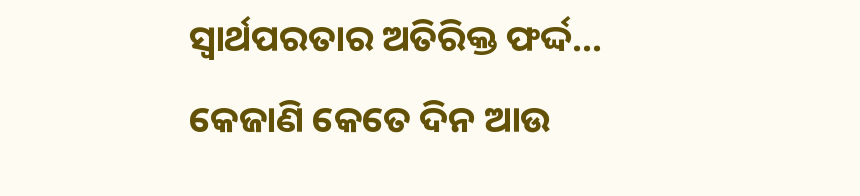ସ୍ଵାର୍ଥପରତାର ଅତିରିକ୍ତ ଫର୍ଦ୍ଦ...
କେଜାଣି କେତେ ଦିନ ଆଉ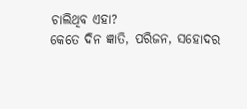ଚାଲିଥିବ ଏହା?
କେତେ ଦିନ ଜ୍ଞାତି, ପରିଜନ, ସହୋଦର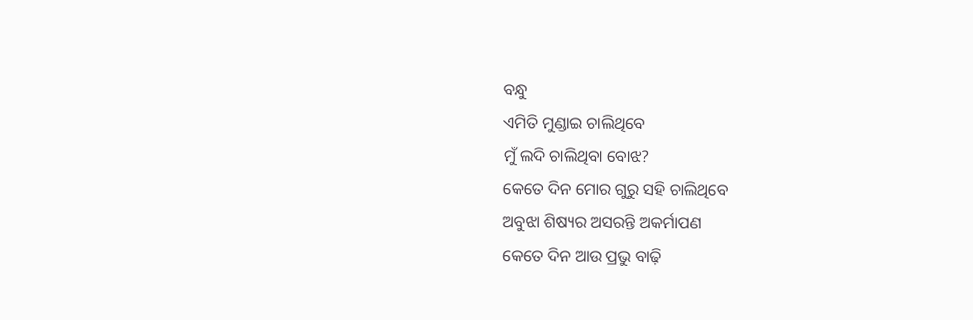ବନ୍ଧୁ
ଏମିତି ମୁଣ୍ଡାଇ ଚାଲିଥିବେ
ମୁଁ ଲଦି ଚାଲିଥିବା ବୋଝ?
କେତେ ଦିନ ମୋର ଗୁରୁ ସହି ଚାଲିଥିବେ
ଅବୁଝା ଶିଷ୍ୟର ଅସରନ୍ତି ଅକର୍ମାପଣ
କେତେ ଦିନ ଆଉ ପ୍ରଭୁ ବାଢ଼ି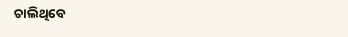ଚାଲିଥିବେ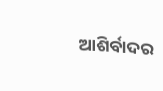ଆଶିର୍ବାଦର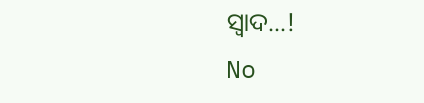ସ୍ଵାଦ...!
No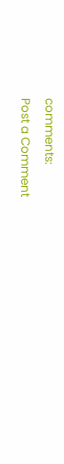comments:
Post a Comment